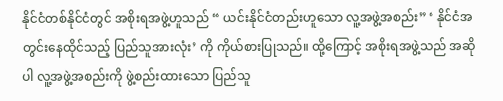နိုင်ငံတစ်နိုင်ငံတွင် အစိုးရအဖွဲ့ဟူသည် “ ယင်းနိုင်ငံတည်းဟူသော လူ့အဖွဲ့အစည်း” ‘ နိုင်ငံအတွင်းနေထိုင်သည့် ပြည်သူအားလုံး’ ကို ကိုယ်စားပြုသည်။ ထို့ကြောင့် အစိုးရအဖွဲ့သည် အဆိုပါ လူ့အဖွဲ့အစည်းကို ဖွဲ့စည်းထားသော ပြည်သူ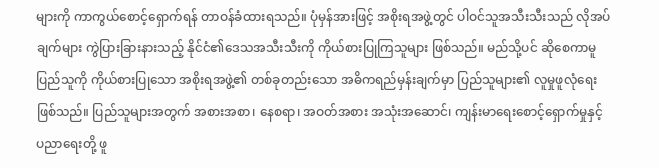များကို ကာကွယ်စောင့်ရှောက်ရန် တာဝန်ခံထားရသည်။ ပုံမှန်အားဖြင့် အစိုးရအဖွဲ့တွင် ပါဝင်သူအသီးသီးသည် လိုအပ်ချက်များ ကွဲပြားခြားနားသည့် နိုင်ငံ၏ဒေသအသီးသီးကို ကိုယ်စားပြုကြသူများ ဖြစ်သည်။ မည်သို့ပင် ဆိုစေကာမူ ပြည်သူကို ကိုယ်စားပြုသော အစိုးရအဖွဲ့၏ တစ်ခုတည်းသော အဓိကရည်မှန်းချက်မှာ ပြည်သူများ၏ လူမှုဖူလုံရေးဖြစ်သည်။ ပြည်သူများအတွက် အစားအစာ၊ နေစရာ၊ အဝတ်အစား အသုံးအဆောင်၊ ကျန်းမာရေးစောင့်ရှောက်မှုနှင့် ပညာရေးတို့ ဖူ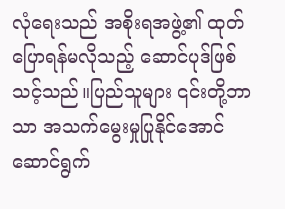လုံရေးသည် အစိုးရအဖွဲ့၏ ထုတ်ပြောရန်မလိုသည့် ဆောင်ပုဒ်ဖြစ်သင့်သည်။ပြည်သူများ ၎င်းတို့ဘာသာ အသက်မွေးမှုပြုနိုင်အောင် ဆောင်ရွက်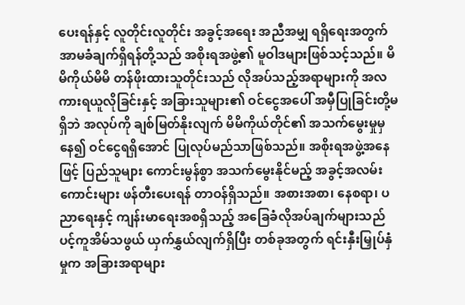ပေးရန်နှင့် လူတိုင်းလူတိုင်း အခွင့်အရေး အညီအမျှ ရရှိရေးအတွက် အာမခံချက်ရှိရန်တို့သည် အစိုးရအဖွဲ့၏ မူဝါဒများဖြစ်သင့်သည်။ မိမိကိုယ်မိမိ တန်ဖိုးထားသူတိုင်းသည် လိုအပ်သည့်အရာများကို အလကားရယူလိုခြင်းနှင့် အခြားသူများ၏ ဝင်ငွေအပေါ် အမှီပြုခြင်းတို့မရှိဘဲ အလုပ်ကို ချစ်မြတ်နိုးလျက် မိမိကိုယ်တိုင်၏ အသက်မွေးမှုမှနေ၍ ဝင်ငွေရရှိအောင် ပြုလုပ်မည်သာဖြစ်သည်။ အစိုးရအဖွဲ့အနေဖြင့် ပြည်သူများ ကောင်းမွန်စွာ အသက်မွေးနိုင်မည့် အခွင့်အလမ်းကောင်းများ ဖန်တီးပေးရန် တာဝန်ရှိသည်။ အစားအစာ၊ နေစရာ၊ ပညာရေးနှင့် ကျန်းမာရေးအစရှိသည့် အခြေခံလိုအပ်ချက်များသည် ပင့်ကူအိမ်သဖွယ် ယှက်နွှယ်လျက်ရှိပြီး တစ်ခုအတွက် ရင်းနှီးမြှုပ်နှံမှုက အခြားအရာများ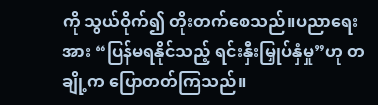ကို သွယ်ဝိုက်၍ တိုးတက်စေသည်။ပညာရေးအား “ပြန်မရနိုင်သည့် ရင်းနှီးမြှုပ်နှံမှု”ဟု တချို့က ပြောတတ်ကြသည်။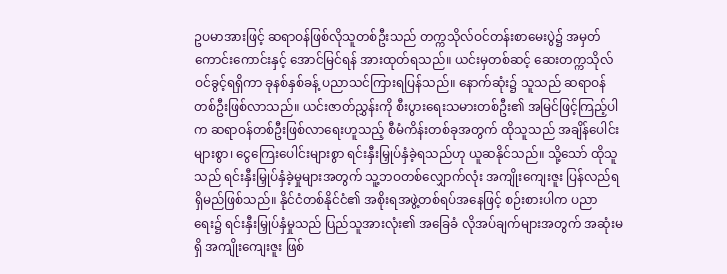ဥပမာအားဖြင့် ဆရာဝန်ဖြစ်လိုသူတစ်ဦးသည် တက္ကသိုလ်ဝင်တန်းစာမေးပွဲ၌ အမှတ်ကောင်းကောင်းနှင့် အောင်မြင်ရန် အားထုတ်ရသည်။ ယင်းမှတစ်ဆင့် ဆေးတက္ကသိုလ် ဝင်ခွင့်ရရှိကာ ခုနစ်နှစ်ခန့် ပညာသင်ကြားရပြန်သည်။ နောက်ဆုံး၌ သူသည် ဆရာဝန်တစ်ဦးဖြစ်လာသည်။ ယင်းဇာတ်ညွှန်းကို စီးပွားရေးသမားတစ်ဦး၏ အမြင်ဖြင့်ကြည့်ပါက ဆရာဝန်တစ်ဦးဖြစ်လာရေးဟူသည့် စီမံကိန်းတစ်ခုအတွက် ထိုသူသည် အချိန်ပေါင်းများစွာ၊ ငွေကြေးပေါင်းများစွာ ရင်းနှီးမြှုပ်နှံခဲ့ရသည်ဟု ယူဆနိုင်သည်။ သို့သော် ထိုသူသည် ရင်းနှီးမြှုပ်နှံခဲ့မှုများအတွက် သူ့ဘဝတစ်လျှောက်လုံး အကျိုးကျေးဇူး ပြန်လည်ရရှိမည်ဖြစ်သည်။ နိုင်ငံတစ်နိုင်ငံ၏ အစိုးရအဖွဲ့တစ်ရပ်အနေဖြင့် စဉ်းစားပါက ပညာရေး၌ ရင်းနှီးမြှုပ်နှံမှုသည် ပြည်သူအားလုံး၏ အခြေခံ လိုအပ်ချက်များအတွက် အဆုံးမရှိ အကျိုးကျေးဇူး ဖြစ်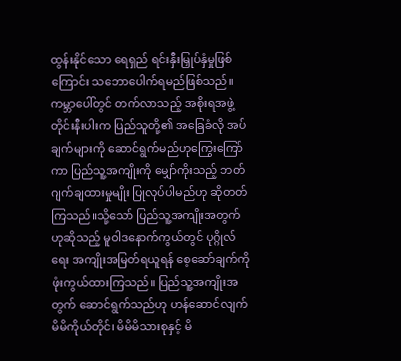ထွန်းနိုင်သော ရေရှည် ရင်းနှီးမြှုပ်နှံမှုဖြစ်ကြောင်း သဘောပေါက်ရမည်ဖြစ်သည်။ကမ္ဘာပေါ်တွင် တက်လာသည့် အစိုးရအဖွဲ့တိုင်းနီးပါးက ပြည်သူတို့၏ အခြေခံလို အပ်ချက်များကို ဆောင်ရွက်မည်ဟုကြွေးကြော်ကာ ပြည်သူ့အကျိုးကို မျှော်ကိုးသည့် ဘတ်ဂျက်ချထားမှုမျိုး ပြုလုပ်ပါမည်ဟု ဆိုတတ်ကြသည်။သို့သော် ပြည်သူ့အကျိုးအတွက်ဟုဆိုသည့် မူဝါဒနောက်ကွယ်တွင် ပုဂ္ဂိုလ်ရေး အကျိုးအမြတ်ရယူရန် စေ့ဆော်ချက်ကို ဖုံးကွယ်ထားကြသည်။ ပြည်သူ့အကျိုးအတွက် ဆောင်ရွက်သည်ဟု ဟန်ဆောင်လျက် မိမိကိုယ်တိုင်၊ မိမိမိသားစုနှင့် မိ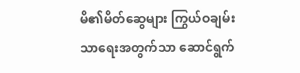မိ၏မိတ်ဆွေများ ကြွယ်ဝချမ်းသာရေးအတွက်သာ ဆောင်ရွက်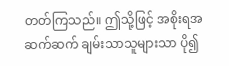တတ်ကြသည်။ ဤသို့ဖြင့် အစိုးရအဆက်ဆက် ချမ်းသာသူများသာ ပို၍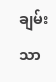ချမ်းသာ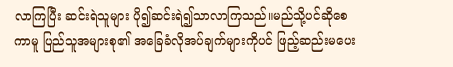လာကြပြီး ဆင်းရဲသူများ ပို၍ဆင်းရဲ၍သာလာကြသည်။မည်သို့ပင်ဆိုစေကာမူ ပြည်သူအများစု၏ အခြေခံလိုအပ်ချက်များကိုပင် ဖြည့်ဆည်းမပေး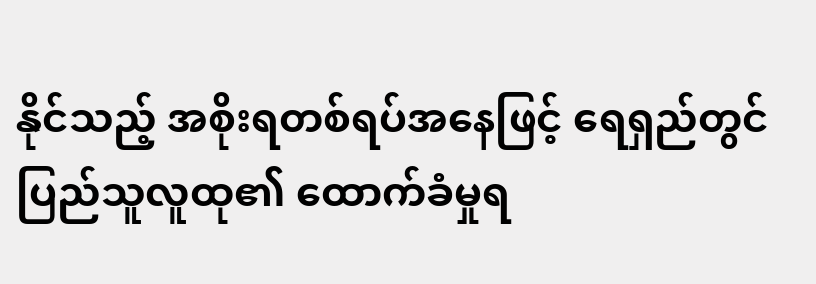နိုင်သည့် အစိုးရတစ်ရပ်အနေဖြင့် ရေရှည်တွင် ပြည်သူလူထု၏ ထောက်ခံမှုရ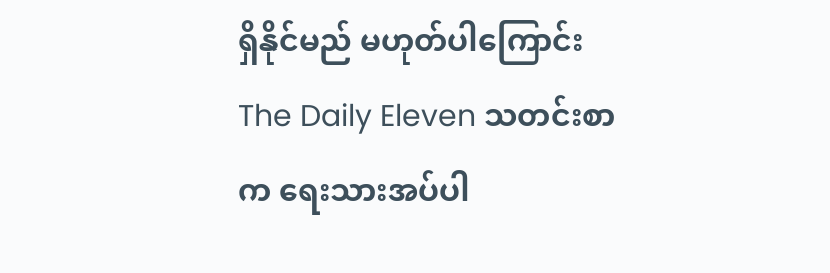ရှိနိုင်မည် မဟုတ်ပါကြောင်း The Daily Eleven သတင်းစာက ရေးသားအပ်ပါ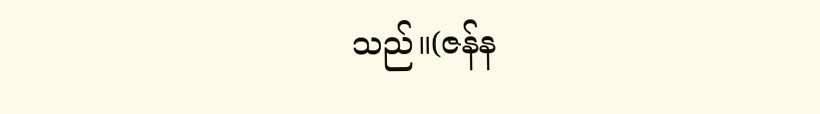သည်။(ဇန်န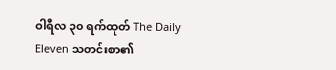ဝါရီလ ၃၀ ရက်ထုတ် The Daily Eleven သတင်းစာ၏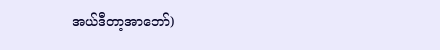အယ်ဒီတာ့အာဘော်)